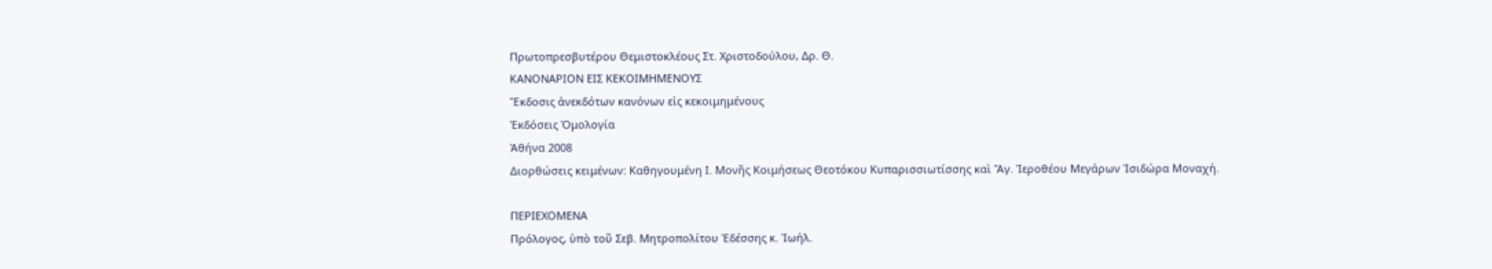Πρωτοπρεσβυτέρου Θεμιστοκλέους Στ. Χριστοδούλου, Δρ. Θ.
ΚΑΝΟΝΑΡΙΟΝ ΕΙΣ ΚΕΚΟΙΜΗΜΕΝΟΥΣ
Ἔκδοσις ἀνεκδότων κανόνων εἰς κεκοιμημένους
Ἐκδόσεις Ὁμολογία
Ἀθήνα 2008
Διορθώσεις κειμένων: Καθηγουμένη Ι. Μονῆς Κοιμήσεως Θεοτόκου Κυπαρισσιωτίσσης καὶ Ἄγ. Ἰεροθέου Μεγάρων Ἰσιδώρα Μοναχή.

ΠΕΡΙΕΧΟΜΕΝΑ
Πρόλογος, ὑπὸ τοῦ Σεβ. Μητροπολίτου Ἐδέσσης κ. Ἰωήλ.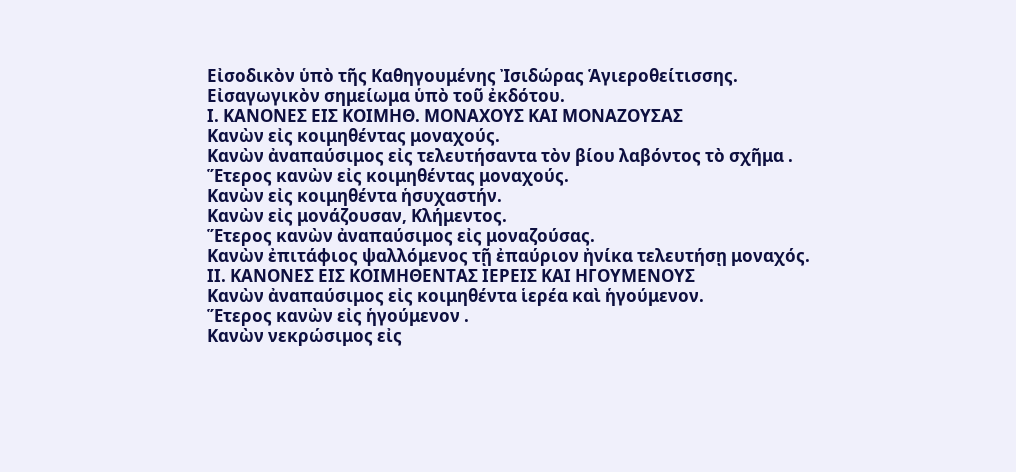Εἰσοδικὸν ὑπὸ τῆς Καθηγουμένης Ἰσιδώρας Ἁγιεροθείτισσης.
Εἰσαγωγικὸν σημείωμα ὑπὸ τοῦ ἐκδότου.
I. ΚΑΝΟΝΕΣ ΕΙΣ ΚΟΙΜΗΘ. ΜΟΝΑΧΟΥΣ ΚΑΙ ΜΟΝΑΖΟΥΣΑΣ
Κανὼν εἰς κοιμηθέντας μοναχούς.
Κανὼν ἀναπαύσιμος εἰς τελευτήσαντα τὸν βίου λαβόντος τὸ σχῆμα .
Ἕτερος κανὼν εἰς κοιμηθέντας μοναχούς.
Κανὼν εἰς κοιμηθέντα ἡσυχαστήν.
Κανὼν εἰς μονάζουσαν, Κλήμεντος.
Ἕτερος κανὼν ἀναπαύσιμος εἰς μοναζούσας.
Κανὼν ἐπιτάφιος ψαλλόμενος τῇ ἐπαύριον ἠνίκα τελευτήσῃ μοναχός.
II. ΚΑΝΟΝΕΣ ΕΙΣ ΚΟΙΜΗΘΕΝΤΑΣ ΙΕΡΕΙΣ ΚΑΙ ΗΓΟΥΜΕΝΟΥΣ
Κανὼν ἀναπαύσιμος εἰς κοιμηθέντα ἱερέα καὶ ἡγούμενον.
Ἕτερος κανὼν εἰς ἡγούμενον .
Κανὼν νεκρώσιμος εἰς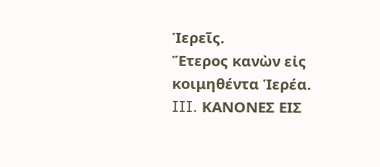Ἱερεῖς.
Ἕτερος κανὼν εἰς κοιμηθέντα Ἱερέα.
III. ΚΑΝΟΝΕΣ ΕΙΣ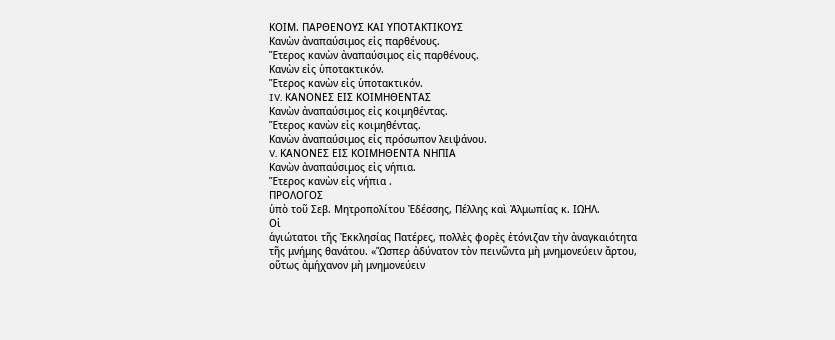ΚΟΙΜ. ΠΑΡΘΕΝΟΥΣ ΚΑΙ ΥΠΟΤΑΚΤΙΚΟΥΣ
Κανὼν ἀναπαύσιμος εἰς παρθένους.
Ἕτερος κανὼν ἀναπαύσιμος εἰς παρθένους.
Κανὼν εἰς ὑποτακτικόν.
Ἕτερος κανὼν εἰς ὑποτακτικόν.
IV. ΚΑΝΟΝΕΣ ΕΙΣ ΚΟΙΜΗΘΕΝΤΑΣ
Κανὼν ἀναπαύσιμος εἰς κοιμηθέντας.
Ἕτερος κανὼν εἰς κοιμηθέντας.
Κανὼν ἀναπαύσιμος εἰς πρόσωπον λειψάνου.
V. ΚΑΝΟΝΕΣ ΕΙΣ ΚΟΙΜΗΘΕΝΤΑ ΝΗΠΙΑ
Κανὼν ἀναπαύσιμος εἰς νήπια.
Ἕτερος κανὼν εἰς νήπια .
ΠΡΟΛΟΓΟΣ
ὑπὸ τοῦ Σεβ. Μητροπολίτου Ἐδέσσης, Πέλλης καὶ Ἀλμωπίας κ. ΙΩΗΛ.
Οἱ
ἁγιώτατοι τῆς Ἐκκλησίας Πατέρες, πολλὲς φορὲς ἐτόνιζαν τὴν ἀναγκαιότητα
τῆς μνήμης θανάτου. «Ὥσπερ ἀδύνατον τὸν πεινῶντα μὴ μνημονεύειν ἄρτου,
οὕτως ἀμήχανον μὴ μνημονεύειν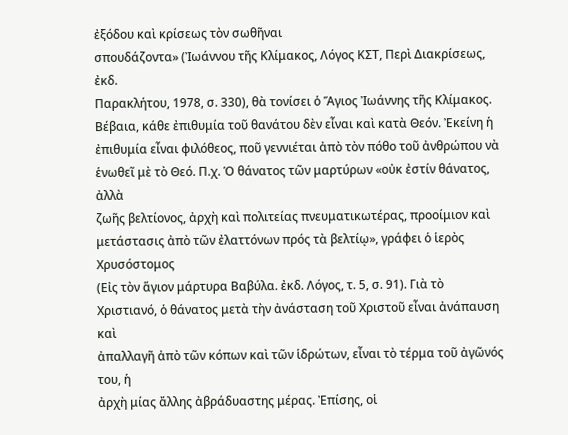ἐξόδου καὶ κρίσεως τὸν σωθῆναι
σπουδάζοντα» (Ἰωάννου τῆς Κλίμακος, Λόγος ΚΣΤ, Περὶ Διακρίσεως, ἐκδ.
Παρακλήτου, 1978, σ. 330), θὰ τονίσει ὁ Ἅγιος Ἰωάννης τῆς Κλίμακος.
Βέβαια, κάθε ἐπιθυμία τοῦ θανάτου δὲν εἶναι καὶ κατὰ Θεόν. Ἐκείνη ἡ
ἐπιθυμία εἶναι φιλόθεος, ποῦ γεννιέται ἀπὸ τὸν πόθο τοῦ ἀνθρώπου νὰ
ἑνωθεῖ μὲ τὸ Θεό. Π.χ. Ὁ θάνατος τῶν μαρτύρων «οὐκ ἐστίν θάνατος, ἀλλὰ
ζωῆς βελτίονος, ἀρχὴ καὶ πολιτείας πνευματικωτέρας, προοίμιον καὶ
μετάστασις ἀπὸ τῶν ἐλαττόνων πρός τὰ βελτίῳ», γράφει ὁ ἱερὸς Χρυσόστομος
(Εἰς τὸν ἅγιον μάρτυρα Βαβύλα. ἐκδ. Λόγος, τ. 5, σ. 91). Γιὰ τὸ
Χριστιανό, ὁ θάνατος μετὰ τὴν ἀνάσταση τοῦ Χριστοῦ εἶναι ἀνάπαυση καὶ
ἀπαλλαγῆ ἀπὸ τῶν κόπων καὶ τῶν ἱδρώτων, εἶναι τὸ τέρμα τοῦ ἀγῶνός του, ἡ
ἀρχὴ μίας ἄλλης ἀβράδυαστης μέρας. Ἐπίσης, οἱ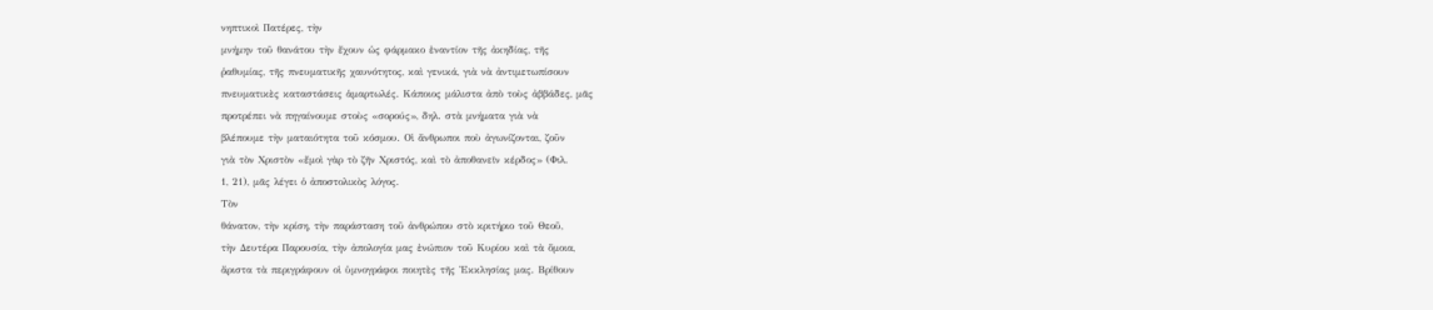νηπτικοὶ Πατέρες, τὴν
μνήμην τοῦ θανάτου τὴν ἔχουν ὡς φάρμακο ἐναντίον τῆς ἀκηδίας, τῆς
ῥαθυμίας, τῆς πνευματικῆς χαυνότητος, καὶ γενικά, γιὰ νὰ ἀντιμετωπίσουν
πνευματικὲς καταστάσεις ἁμαρτωλές. Κάποιος μάλιστα ἀπὸ τοὺς ἀββάδες, μᾶς
προτρέπει νὰ πηγαίνουμε στοὺς «σορούς», δηλ. στὰ μνήματα γιὰ νὰ
βλέπουμε τὴν ματαιότητα τοῦ κόσμου. Οἱ ἄνθρωποι ποὺ ἀγωνίζονται, ζοῦν
γιὰ τὸν Χριστὸν «ἔμοὶ γὰρ τὸ ζῆν Χριστός, καὶ τὸ ἀποθανεῖν κέρδος» (Φιλ.
1, 21), μᾶς λέγει ὁ ἀποστολικὸς λόγος.
Τὸν
θάνατον, τὴν κρίση, τὴν παράσταση τοῦ ἀνθρώπου στὸ κριτήριο τοῦ Θεοῦ,
τὴν Δευτέρα Παρουσία, τὴν ἀπολογία μας ἐνώπιον τοῦ Κυρίου καὶ τὰ ὅμοια,
ἄριστα τὰ περιγράφουν οἱ ὑμνογράφοι ποιητὲς τῆς Ἐκκλησίας μας. Βρίθουν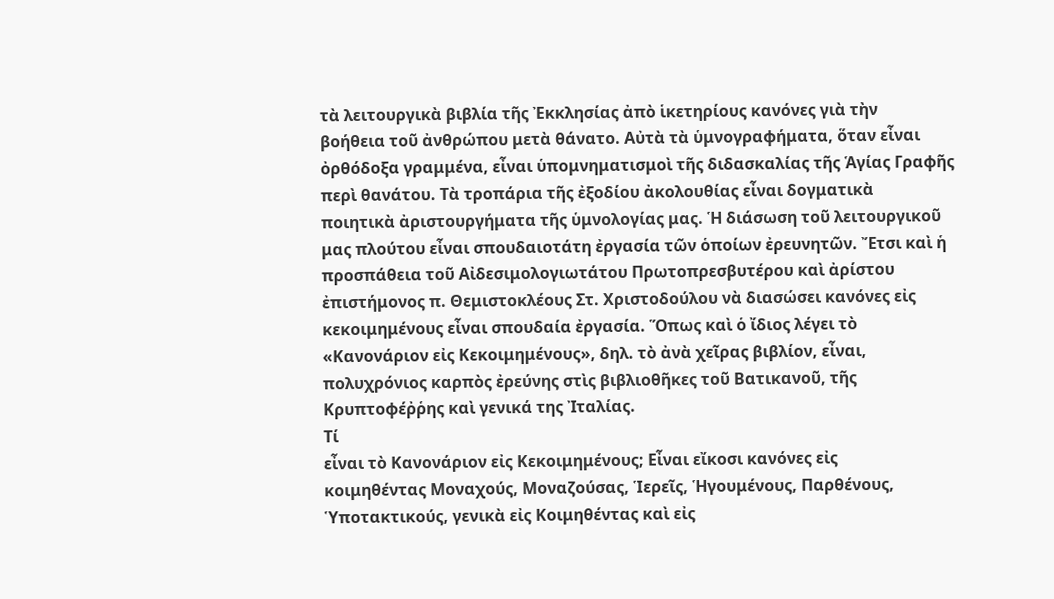τὰ λειτουργικὰ βιβλία τῆς Ἐκκλησίας ἀπὸ ἱκετηρίους κανόνες γιὰ τὴν
βοήθεια τοῦ ἀνθρώπου μετὰ θάνατο. Αὐτὰ τὰ ὑμνογραφήματα, ὅταν εἶναι
ὀρθόδοξα γραμμένα, εἶναι ὑπομνηματισμοὶ τῆς διδασκαλίας τῆς Ἁγίας Γραφῆς
περὶ θανάτου. Τὰ τροπάρια τῆς ἐξοδίου ἀκολουθίας εἶναι δογματικὰ
ποιητικὰ ἀριστουργήματα τῆς ὑμνολογίας μας. Ἡ διάσωση τοῦ λειτουργικοῦ
μας πλούτου εἶναι σπουδαιοτάτη ἐργασία τῶν ὁποίων ἐρευνητῶν. Ἔτσι καὶ ἡ
προσπάθεια τοῦ Αἰδεσιμολογιωτάτου Πρωτοπρεσβυτέρου καὶ ἀρίστου
ἐπιστήμονος π. Θεμιστοκλέους Στ. Χριστοδούλου νὰ διασώσει κανόνες εἰς
κεκοιμημένους εἶναι σπουδαία ἐργασία. Ὅπως καὶ ὁ ἴδιος λέγει τὸ
«Κανονάριον εἰς Κεκοιμημένους», δηλ. τὸ ἀνὰ χεῖρας βιβλίον, εἶναι,
πολυχρόνιος καρπὸς ἐρεύνης στὶς βιβλιοθῆκες τοῦ Βατικανοῦ, τῆς
Κρυπτοφέῤῥης καὶ γενικά της Ἰταλίας.
Τί
εἶναι τὸ Κανονάριον εἰς Κεκοιμημένους; Εἶναι εἴκοσι κανόνες εἰς
κοιμηθέντας Μοναχούς, Μοναζούσας, Ἱερεῖς, Ἡγουμένους, Παρθένους,
Ὑποτακτικούς, γενικὰ εἰς Κοιμηθέντας καὶ εἰς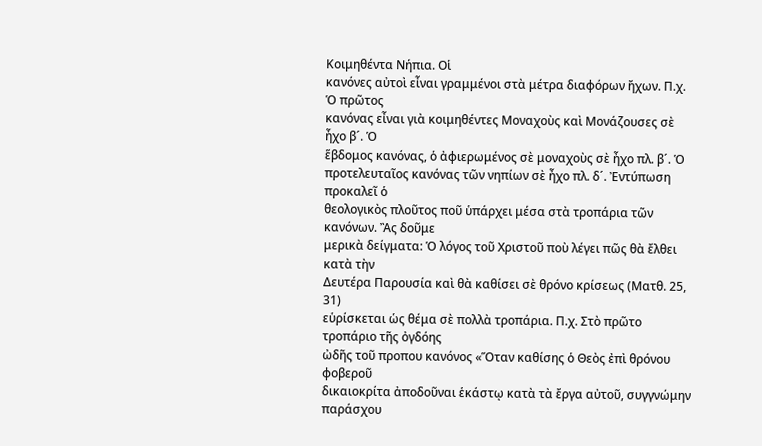Κοιμηθέντα Νήπια. Οἱ
κανόνες αὐτοὶ εἶναι γραμμένοι στὰ μέτρα διαφόρων ἤχων. Π.χ. Ὁ πρῶτος
κανόνας εἶναι γιὰ κοιμηθέντες Μοναχοὺς καὶ Μονάζουσες σὲ ἦχο β´. Ὁ
ἕβδομος κανόνας, ὁ ἀφιερωμένος σὲ μοναχοὺς σὲ ἦχο πλ. β´. Ὁ
προτελευταῖος κανόνας τῶν νηπίων σὲ ἦχο πλ. δ´. Ἐντύπωση προκαλεῖ ὁ
θεολογικὸς πλοῦτος ποῦ ὑπάρχει μέσα στὰ τροπάρια τῶν κανόνων. Ἂς δοῦμε
μερικὰ δείγματα: Ὁ λόγος τοῦ Χριστοῦ ποὺ λέγει πῶς θὰ ἔλθει κατὰ τὴν
Δευτέρα Παρουσία καὶ θὰ καθίσει σὲ θρόνο κρίσεως (Ματθ. 25, 31)
εὑρίσκεται ὡς θέμα σὲ πολλὰ τροπάρια. Π.χ. Στὸ πρῶτο τροπάριο τῆς ὀγδόης
ὠδῆς τοῦ προπου κανόνος «Ὅταν καθίσης ὁ Θεὸς ἐπὶ θρόνου φοβεροῦ
δικαιοκρίτα ἀποδοῦναι ἑκάστῳ κατὰ τὰ ἔργα αὐτοῦ, συγγνώμην παράσχου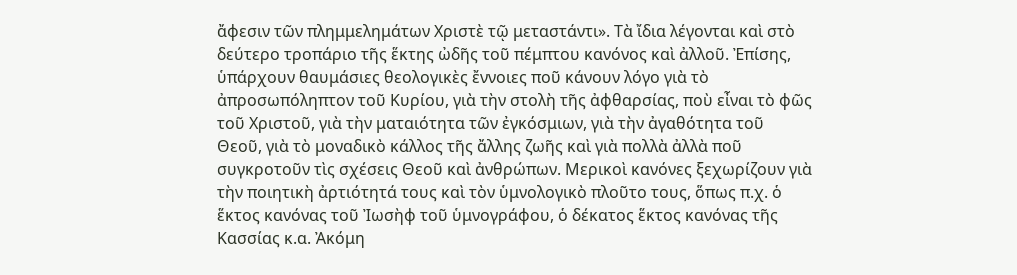ἄφεσιν τῶν πλημμελημάτων Χριστὲ τῷ μεταστάντι». Τὰ ἴδια λέγονται καὶ στὸ
δεύτερο τροπάριο τῆς ἕκτης ὠδῆς τοῦ πέμπτου κανόνος καὶ ἀλλοῦ. Ἐπίσης,
ὑπάρχουν θαυμάσιες θεολογικὲς ἔννοιες ποῦ κάνουν λόγο γιὰ τὸ
ἀπροσωπόληπτον τοῦ Κυρίου, γιὰ τὴν στολὴ τῆς ἀφθαρσίας, ποὺ εἶναι τὸ φῶς
τοῦ Χριστοῦ, γιὰ τὴν ματαιότητα τῶν ἐγκόσμιων, γιὰ τὴν ἀγαθότητα τοῦ
Θεοῦ, γιὰ τὸ μοναδικὸ κάλλος τῆς ἄλλης ζωῆς καὶ γιὰ πολλὰ ἀλλὰ ποῦ
συγκροτοῦν τὶς σχέσεις Θεοῦ καὶ ἀνθρώπων. Μερικοὶ κανόνες ξεχωρίζουν γιὰ
τὴν ποιητικὴ ἀρτιότητά τους καὶ τὸν ὑμνολογικὸ πλοῦτο τους, ὅπως π.χ. ὁ
ἕκτος κανόνας τοῦ Ἰωσὴφ τοῦ ὑμνογράφου, ὁ δέκατος ἕκτος κανόνας τῆς
Κασσίας κ.α. Ἀκόμη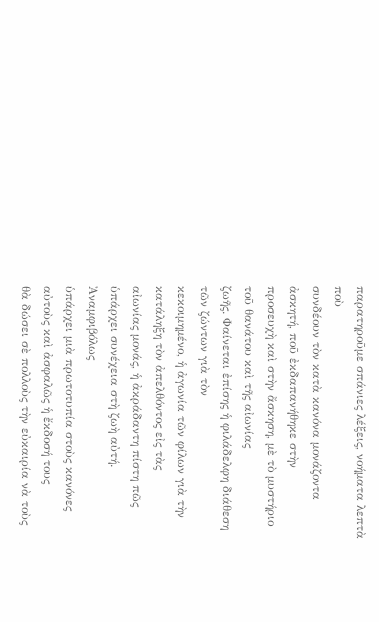παρατηροῦμε σπάνιες λέξεις, νοήματα λεπτὰ ποὺ
συνδέουν τὸν κατὰ κανόνα μονάζοντα ἀσκητή, ποῦ ἐκδαπανήθηκε στὴν
προσευχὴ καὶ στὴν ἄσκηση, μὲ τὸ μυστήριο τοῦ θανάτου καὶ τῆς αἰωνίας
ζωῆς. Φαίνεται ἐπίσης ἡ φιλάδελφη διάθεση τῶν ζώντων γιὰ τὸν
κεκοιμημένο, ἡ ἀγωνία τῶν φίλων γιὰ τὴν κατάληξη τὸν ἀπελθόντος εἰς τὰς
αἰωνίας μονάς, ἡ ἀκράδαντη πίστη πῶς ὑπάρχει συνέχεια στὴ ζωὴ αὐτή.
Ἀναμφιβόλως
ὑπάρχει μιὰ πρωτοτυπία στοὺς κανόνες αὐτοὺς καὶ ἀσφαλῶς ἡ ἔκδοσή τους
θὰ δώσει σὲ πολλοὺς τὴν εὐκαιρία νὰ τοὺς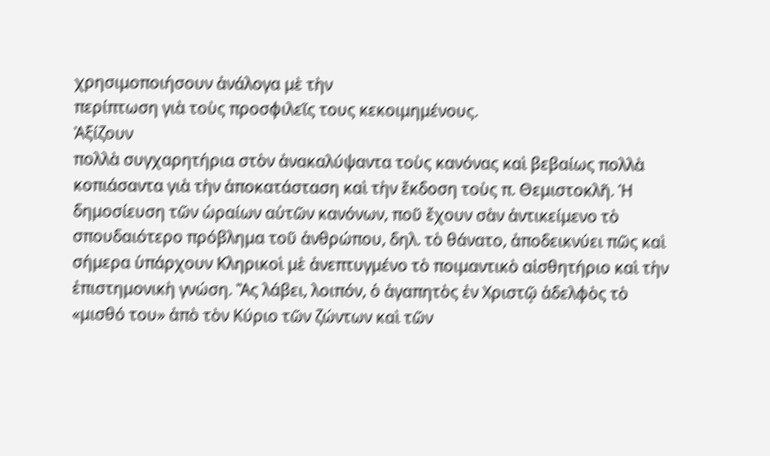χρησιμοποιήσουν ἀνάλογα μὲ τὴν
περίπτωση γιὰ τοὺς προσφιλεῖς τους κεκοιμημένους.
Ἀξίζουν
πολλὰ συγχαρητήρια στὸν ἀνακαλύψαντα τοὺς κανόνας καὶ βεβαίως πολλὰ
κοπιάσαντα γιὰ τὴν ἀποκατάσταση καὶ τὴν ἔκδοση τοὺς π. Θεμιστοκλῆ. Ἡ
δημοσίευση τῶν ὡραίων αὐτῶν κανόνων, ποῦ ἔχουν σὰν ἀντικείμενο τὸ
σπουδαιότερο πρόβλημα τοῦ ἀνθρώπου, δηλ. τὸ θάνατο, ἀποδεικνύει πῶς καὶ
σήμερα ὑπάρχουν Κληρικοὶ μὲ ἀνεπτυγμένο τὸ ποιμαντικὸ αἰσθητήριο καὶ τὴν
ἐπιστημονικὴ γνώση. Ἂς λάβει, λοιπόν, ὁ ἀγαπητὸς ἐν Χριστῷ ἀδελφὸς τὸ
«μισθό του» ἀπὸ τὸν Κύριο τῶν ζώντων καὶ τῶν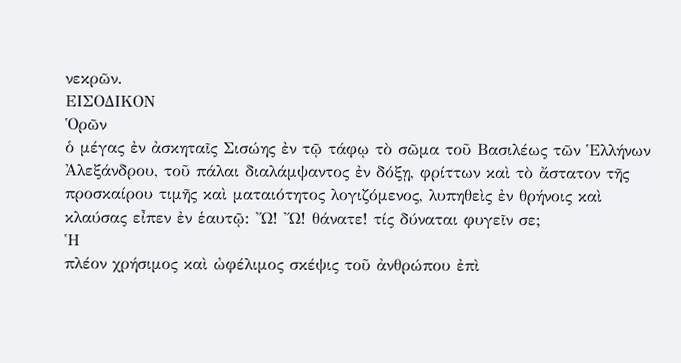νεκρῶν.
ΕΙΣΟΔΙΚΟΝ
Ὁρῶν
ὁ μέγας ἐν ἀσκηταῖς Σισώης ἐν τῷ τάφῳ τὸ σῶμα τοῦ Βασιλέως τῶν Ἑλλήνων
Ἀλεξάνδρου, τοῦ πάλαι διαλάμψαντος ἐν δόξῃ, φρίττων καὶ τὸ ἄστατον τῆς
προσκαίρου τιμῆς καὶ ματαιότητος λογιζόμενος, λυπηθεὶς ἐν θρήνοις καὶ
κλαύσας εἶπεν ἐν ἑαυτῷ: Ὤ! Ὤ! θάνατε! τίς δύναται φυγεῖν σε;
Ἡ
πλέον χρήσιμος καὶ ὠφέλιμος σκέψις τοῦ ἀνθρώπου ἐπὶ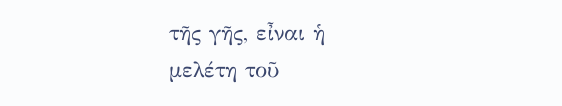τῆς γῆς, εἶναι ἡ
μελέτη τοῦ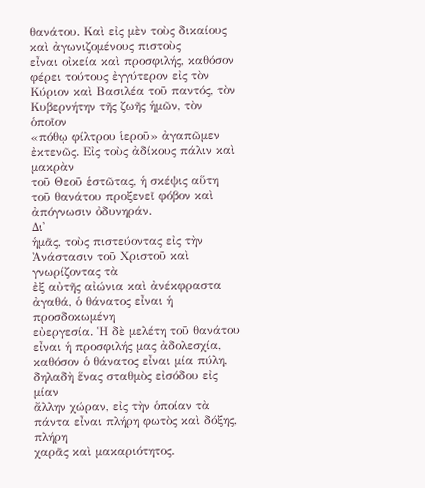θανάτου. Καὶ εἰς μὲν τοὺς δικαίους καὶ ἀγωνιζομένους πιστοὺς
εἶναι οἰκεία καὶ προσφιλής, καθόσον φέρει τούτους ἐγγύτερον εἰς τὸν
Κύριον καὶ Βασιλέα τοῦ παντός, τὸν Κυβερνήτην τῆς ζωῆς ἡμῶν, τὸν ὁποῖον
«πόθῳ φίλτρου ἱεροῦ» ἀγαπῶμεν ἐκτενῶς. Εἰς τοὺς ἀδίκους πάλιν καὶ μακρὰν
τοῦ Θεοῦ ἑστῶτας, ἡ σκέψις αὕτη τοῦ θανάτου προξενεῖ φόβον καὶ
ἀπόγνωσιν ὀδυνηράν.
Δι᾿
ἡμᾶς, τοὺς πιστεύοντας εἰς τὴν Ἀνάστασιν τοῦ Χριστοῦ καὶ γνωρίζοντας τὰ
ἐξ αὐτῆς αἰώνια καὶ ἀνέκφραστα ἀγαθά, ὁ θάνατος εἶναι ἡ προσδοκωμένη
εὐεργεσία. Ἡ δὲ μελέτη τοῦ θανάτου εἶναι ἡ προσφιλής μας ἀδολεσχία,
καθόσον ὁ θάνατος εἶναι μία πύλη, δηλαδὴ ἕνας σταθμὸς εἰσόδου εἰς μίαν
ἄλλην χώραν, εἰς τὴν ὁποίαν τὰ πάντα εἶναι πλήρη φωτὸς καὶ δόξης, πλήρη
χαρᾶς καὶ μακαριότητος.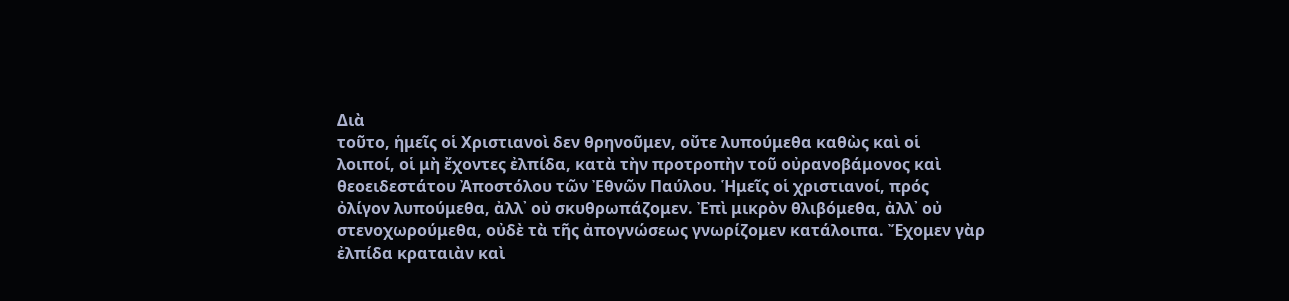Διὰ
τοῦτο, ἡμεῖς οἱ Χριστιανοὶ δεν θρηνοῦμεν, οὔτε λυπούμεθα καθὼς καὶ οἱ
λοιποί, οἱ μὴ ἔχοντες ἐλπίδα, κατὰ τὴν προτροπὴν τοῦ οὐρανοβάμονος καὶ
θεοειδεστάτου Ἀποστόλου τῶν Ἐθνῶν Παύλου. Ἡμεῖς οἱ χριστιανοί, πρός
ὀλίγον λυπούμεθα, ἀλλ᾿ οὐ σκυθρωπάζομεν. Ἐπὶ μικρὸν θλιβόμεθα, ἀλλ᾿ οὐ
στενοχωρούμεθα, οὐδὲ τὰ τῆς ἀπογνώσεως γνωρίζομεν κατάλοιπα. Ἔχομεν γὰρ
ἐλπίδα κραταιὰν καὶ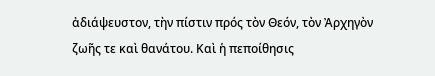ἀδιάψευστον, τὴν πίστιν πρός τὸν Θεόν, τὸν Ἀρχηγὸν
ζωῆς τε καὶ θανάτου. Καὶ ἡ πεποίθησις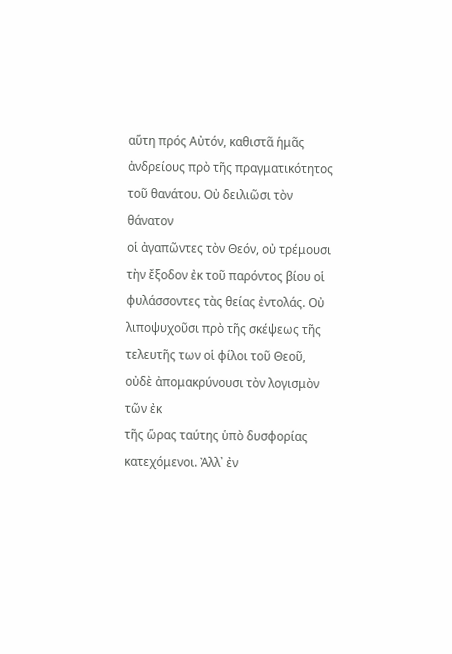αὕτη πρός Αὐτόν, καθιστᾶ ἡμᾶς
ἀνδρείους πρὸ τῆς πραγματικότητος τοῦ θανάτου. Οὐ δειλιῶσι τὸν θάνατον
οἱ ἀγαπῶντες τὸν Θεόν, οὐ τρέμουσι τὴν ἔξοδον ἐκ τοῦ παρόντος βίου οἱ
φυλάσσοντες τὰς θείας ἐντολάς. Οὐ λιποψυχοῦσι πρὸ τῆς σκέψεως τῆς
τελευτῆς των οἱ φίλοι τοῦ Θεοῦ, οὐδὲ ἀπομακρύνουσι τὸν λογισμὸν τῶν ἐκ
τῆς ὥρας ταύτης ὑπὸ δυσφορίας κατεχόμενοι. Ἀλλ᾿ ἐν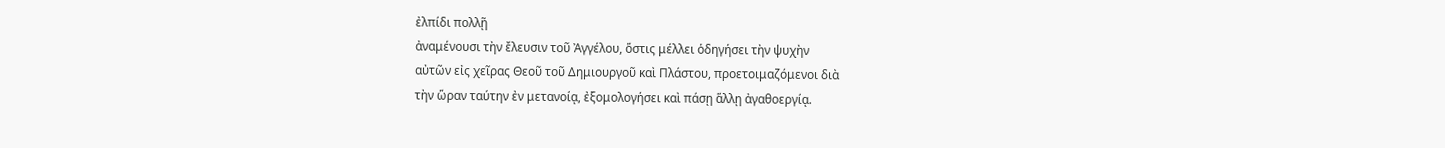ἐλπίδι πολλῇ
ἀναμένουσι τὴν ἔλευσιν τοῦ Ἀγγέλου, ὅστις μέλλει ὁδηγήσει τὴν ψυχὴν
αὐτῶν εἰς χεῖρας Θεοῦ τοῦ Δημιουργοῦ καὶ Πλάστου, προετοιμαζόμενοι διὰ
τὴν ὥραν ταύτην ἐν μετανοίᾳ, ἐξομολογήσει καὶ πάσῃ ἅλλῃ ἀγαθοεργίᾳ.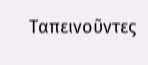Ταπεινοῦντες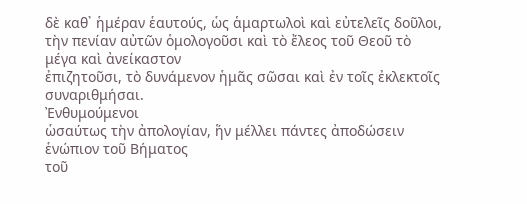δὲ καθ᾿ ἡμέραν ἑαυτούς, ὡς ἁμαρτωλοὶ καὶ εὐτελεῖς δοῦλοι,
τὴν πενίαν αὐτῶν ὁμολογοῦσι καὶ τὸ ἔλεος τοῦ Θεοῦ τὸ μέγα καὶ ἀνείκαστον
ἐπιζητοῦσι, τὸ δυνάμενον ἡμᾶς σῶσαι καὶ ἐν τοῖς ἐκλεκτοῖς συναριθμήσαι.
Ἐνθυμούμενοι
ὡσαύτως τὴν ἀπολογίαν, ἥν μέλλει πάντες ἀποδώσειν ἑνώπιον τοῦ Βήματος
τοῦ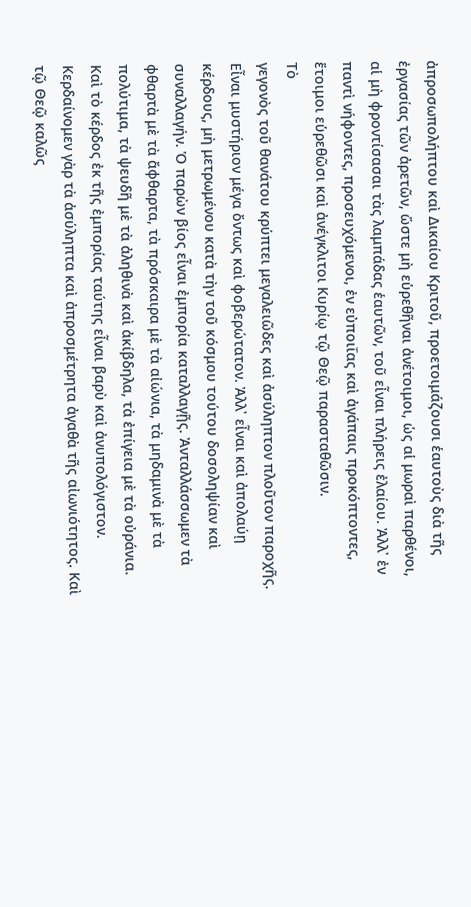ἀπροσωπολήπτου καὶ Δικαίου Κριτοῦ, προετοιμάζουσι ἑαυτοὺς διὰ τῆς
ἐργασίας τῶν ἀρετῶν, ὥστε μὴ εὑρεθῆναι ἀνέτοιμοι, ὡς αἱ μωραὶ παρθένοι,
αἱ μὴ φροντίσασαι τὰς λαμπάδας ἑαυτῶν, τοῦ εἶναι πλήρεις ἐλαίου. Ἀλλ᾿ ἐν
παντὶ νήφοντες, προσευχόμενοι, ἐν εὐποιΐας καὶ ἀγάπαις προκόπτοντες,
ἕτοιμοι εὑρεθῶσι καὶ ἀνέγκλιτοι Κυρίῳ τῷ Θεῷ παρασταθῶσιν.
Τὸ
γεγονὸς τοῦ θανάτου κρύπτει μεγαλειῶδες καὶ ἀσύληπτον πλοῦτον παροχῆς.
Εἶναι μυστήριον μέγα ὄντως καὶ φοβερώτατον. Ἀλλ᾿ εἶναι καὶ ἀπολαύῃ
κέρδους, μὴ μετρωμένου κατὰ τὴν τοῦ κόσμου τούτου δοσοληψίαν καὶ
συναλλαγήν. Ὁ παρὼν βίος εἶναι ἐμπορία καταλλαγῇς. Ἀνταλλάσσωμεν τὰ
φθαρτὰ μὲ τὰ ἄφθαρτα, τὰ πρόσκαιρα μὲ τὰ αἰώνια, τὰ μηδαμινὰ μὲ τὰ
πολύτιμα, τὰ ψευδῆ μὲ τὰ ἀληθινὰ καὶ ἀκίβδηλα, τὰ ἐπίγεια μὲ τὰ οὐράνια.
Καὶ τὸ κέρδος ἐκ τῆς ἐμπορίας ταύτης εἶναι βαρὺ καὶ ἀνυπολόγιστον.
Κερδαίνομεν γὰρ τὰ ἀσύληπτα καὶ ἀπροσμέτρητα ἀγαθὰ τῆς αἰωνιότητος. Καὶ
τῷ Θεῷ καλῶς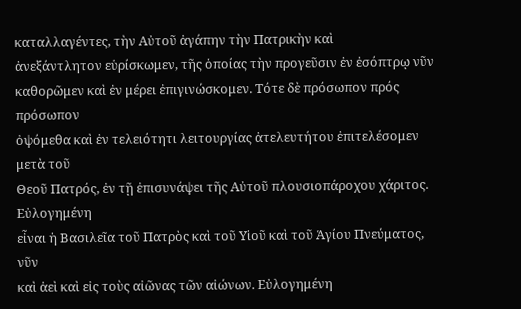καταλλαγέντες, τὴν Αὐτοῦ ἀγάπην τὴν Πατρικὴν καὶ
ἀνεξάντλητον εὑρίσκωμεν, τῆς ὁποίας τὴν προγεῦσιν ἐν ἐσόπτρῳ νῦν
καθορῶμεν καὶ ἐν μέρει ἐπιγινώσκομεν. Τότε δὲ πρόσωπον πρός πρόσωπον
ὀψόμεθα καὶ ἐν τελειότητι λειτουργίας ἀτελευτήτου ἐπιτελέσομεν μετὰ τοῦ
Θεοῦ Πατρός, ἐν τῇ ἐπισυνάψει τῆς Αὐτοῦ πλουσιοπάροχου χάριτος.
Εὐλογημένη
εἶναι ἡ Βασιλεῖα τοῦ Πατρὸς καὶ τοῦ Υἱοῦ καὶ τοῦ Ἁγίου Πνεύματος, νῦν
καὶ ἀεὶ καὶ εἰς τοὺς αἰῶνας τῶν αἰώνων. Εὐλογημένη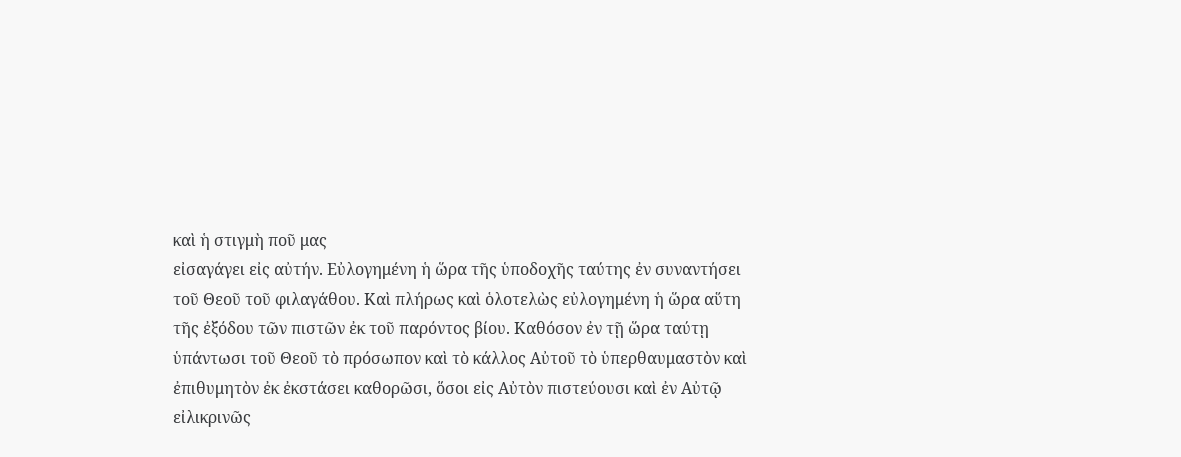καὶ ἡ στιγμὴ ποῦ μας
εἰσαγάγει εἰς αὐτήν. Εὐλογημένη ἡ ὥρα τῆς ὑποδοχῆς ταύτης ἐν συναντήσει
τοῦ Θεοῦ τοῦ φιλαγάθου. Καὶ πλήρως καὶ ὁλοτελὼς εὐλογημένη ἡ ὥρα αὕτη
τῆς ἐξόδου τῶν πιστῶν ἐκ τοῦ παρόντος βίου. Καθόσον ἐν τῇ ὥρα ταύτῃ
ὑπάντωσι τοῦ Θεοῦ τὸ πρόσωπον καὶ τὸ κάλλος Αὐτοῦ τὸ ὑπερθαυμαστὸν καὶ
ἐπιθυμητὸν ἐκ ἐκστάσει καθορῶσι, ὅσοι εἰς Αὐτὸν πιστεύουσι καὶ ἐν Αὐτῷ
εἰλικρινῶς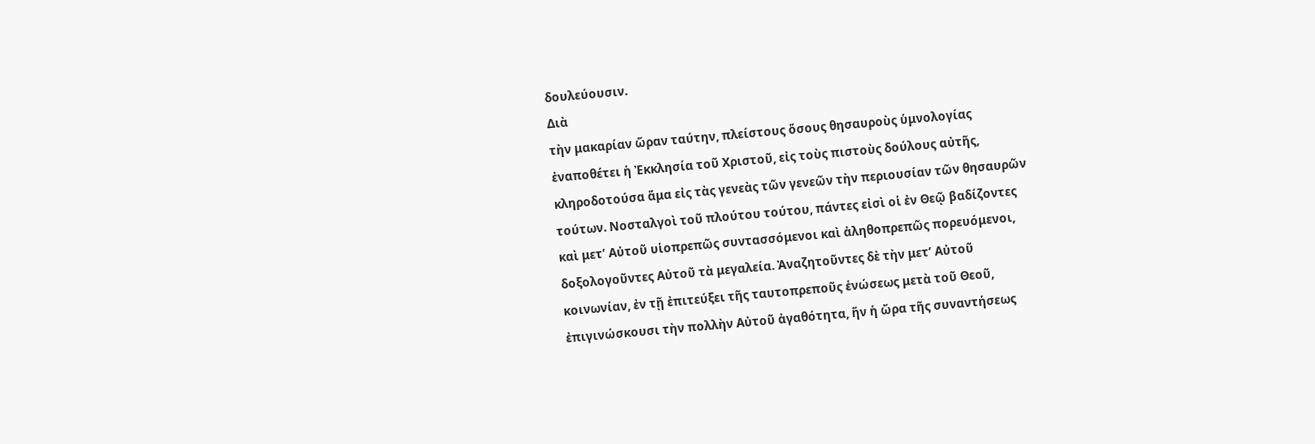δουλεύουσιν.
Διὰ
τὴν μακαρίαν ὥραν ταύτην, πλείστους ὅσους θησαυροὺς ὑμνολογίας
ἐναποθέτει ἡ Ἐκκλησία τοῦ Χριστοῦ, εἰς τοὺς πιστοὺς δούλους αὐτῆς,
κληροδοτούσα ἅμα εἰς τὰς γενεὰς τῶν γενεῶν τὴν περιουσίαν τῶν θησαυρῶν
τούτων. Νοσταλγοὶ τοῦ πλούτου τούτου, πάντες εἰσὶ οἱ ἐν Θεῷ βαδίζοντες
καὶ μετ’ Αὐτοῦ υἱοπρεπῶς συντασσόμενοι καὶ ἀληθοπρεπῶς πορευόμενοι,
δοξολογοῦντες Αὐτοῦ τὰ μεγαλεία. Ἀναζητοῦντες δὲ τὴν μετ’ Αὐτοῦ
κοινωνίαν, ἐν τῇ ἐπιτεύξει τῆς ταυτοπρεποῦς ἑνώσεως μετὰ τοῦ Θεοῦ,
ἐπιγινώσκουσι τὴν πολλὴν Αὐτοῦ ἀγαθότητα, ἥν ἡ ὤρα τῆς συναντήσεως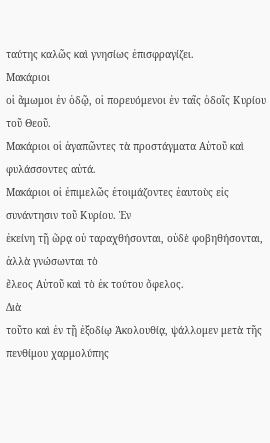ταύτης καλῶς καὶ γνησίως ἐπισφραγίζει.
Μακάριοι
οἱ ἄμωμοι ἐν ὁδῷ, οἱ πορευόμενοι ἐν ταῖς ὁδοῖς Κυρίου τοῦ Θεοῦ.
Μακάριοι οἱ ἀγαπῶντες τὰ προστάγματα Αὐτοῦ καὶ φυλάσσοντες αὐτά.
Μακάριοι οἱ ἐπιμελῶς ἐτοιμάζοντες ἑαυτοὺς εἰς συνάντησιν τοῦ Κυρίου. Ἐν
ἐκείνη τῇ ὥρᾳ οὐ ταραχθήσονται, οὐδὲ φοβηθήσονται, ἀλλὰ γνώσωνται τὸ
ἔλεος Αὐτοῦ καὶ τὸ ἐκ τούτου ὄφελος.
Διὰ
τοῦτο καὶ ἐν τῇ ἐξοδίῳ Ἀκολουθίᾳ, ψάλλομεν μετὰ τῆς πενθίμου χαρμολύπης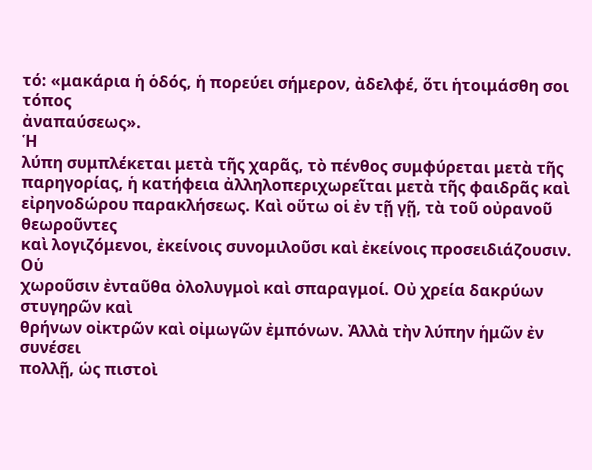τό: «μακάρια ἡ ὁδός, ἡ πορεύει σήμερον, ἀδελφέ, ὅτι ἡτοιμάσθη σοι τόπος
ἀναπαύσεως».
Ἡ
λύπη συμπλέκεται μετὰ τῆς χαρᾶς, τὸ πένθος συμφύρεται μετὰ τῆς
παρηγορίας, ἡ κατήφεια ἀλληλοπεριχωρεῖται μετὰ τῆς φαιδρᾶς καὶ
εἰρηνοδώρου παρακλήσεως. Καὶ οὕτω οἱ ἐν τῇ γῇ, τὰ τοῦ οὐρανοῦ θεωροῦντες
καὶ λογιζόμενοι, ἐκείνοις συνομιλοῦσι καὶ ἐκείνοις προσειδιάζουσιν.
Οὑ
χωροῦσιν ἐνταῦθα ὀλολυγμοὶ καὶ σπαραγμοί. Οὐ χρεία δακρύων στυγηρῶν καὶ
θρήνων οἰκτρῶν καὶ οἰμωγῶν ἐμπόνων. Ἀλλὰ τὴν λύπην ἡμῶν ἐν συνέσει
πολλῇ, ὡς πιστοὶ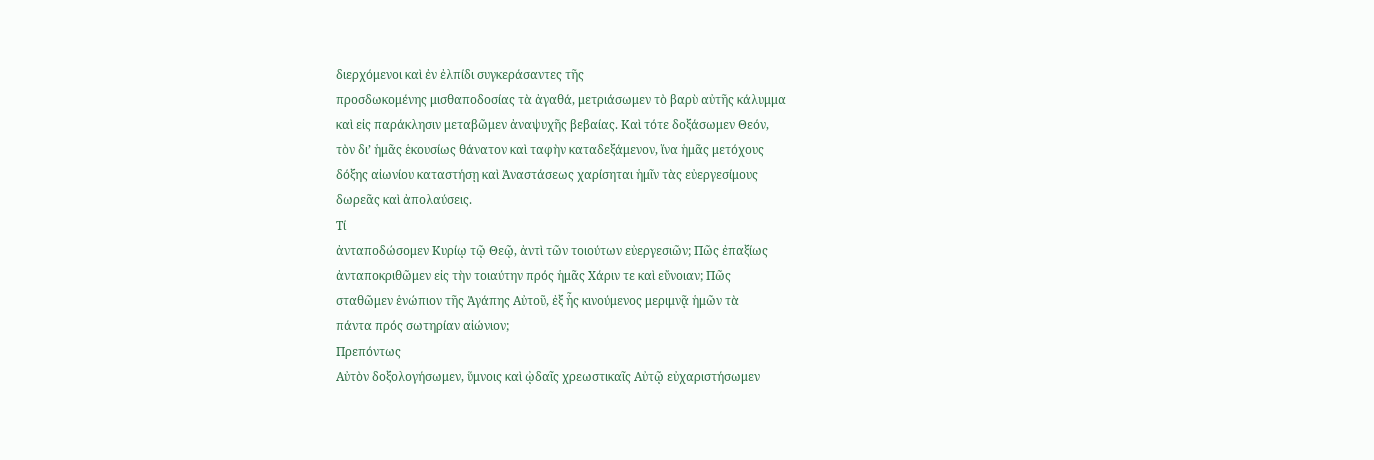διερχόμενοι καὶ ἐν ἐλπίδι συγκεράσαντες τῆς
προσδωκομένης μισθαποδοσίας τὰ ἀγαθά, μετριάσωμεν τὸ βαρὺ αὐτῆς κάλυμμα
καὶ εἰς παράκλησιν μεταβῶμεν ἀναψυχῆς βεβαίας. Καὶ τότε δοξάσωμεν Θεόν,
τὸν δι’ ἡμᾶς ἑκουσίως θάνατον καὶ ταφὴν καταδεξάμενον, ἵνα ἡμᾶς μετόχους
δόξης αἰωνίου καταστήσῃ καὶ Ἀναστάσεως χαρίσηται ἡμῖν τὰς εὐεργεσίμους
δωρεᾶς καὶ ἀπολαύσεις.
Τί
ἀνταποδώσομεν Κυρίῳ τῷ Θεῷ, ἀντὶ τῶν τοιούτων εὐεργεσιῶν; Πῶς ἐπαξίως
ἀνταποκριθῶμεν εἰς τὴν τοιαύτην πρός ἡμᾶς Χάριν τε καὶ εὔνοιαν; Πῶς
σταθῶμεν ἑνώπιον τῆς Ἀγάπης Αὐτοῦ, ἐξ ἧς κινούμενος μεριμνᾷ ἡμῶν τὰ
πάντα πρός σωτηρίαν αἰώνιον;
Πρεπόντως
Αὐτὸν δοξολογήσωμεν, ὕμνοις καὶ ᾠδαῖς χρεωστικαῖς Αὐτῷ εὐχαριστήσωμεν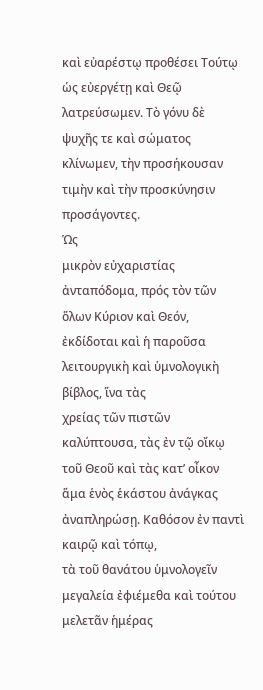καὶ εὐαρέστῳ προθέσει Τούτῳ ὡς εὐεργέτῃ καὶ Θεῷ λατρεύσωμεν. Τὸ γόνυ δὲ
ψυχῆς τε καὶ σώματος κλίνωμεν, τὴν προσήκουσαν τιμὴν καὶ τὴν προσκύνησιν
προσάγοντες.
Ὡς
μικρὸν εὐχαριστίας ἀνταπόδομα, πρός τὸν τῶν ὅλων Κύριον καὶ Θεόν,
ἐκδίδοται καὶ ἡ παροῦσα λειτουργικὴ καὶ ὑμνολογικὴ βίβλος, ἵνα τὰς
χρείας τῶν πιστῶν καλύπτουσα, τὰς ἐν τῷ οἴκῳ τοῦ Θεοῦ καὶ τὰς κατ’ οἶκον
ἅμα ἑνὸς ἑκάστου ἀνάγκας ἀναπληρώσῃ. Καθόσον ἐν παντὶ καιρῷ καὶ τόπῳ,
τὰ τοῦ θανάτου ὑμνολογεῖν μεγαλεία ἐφιέμεθα καὶ τούτου μελετᾶν ἡμέρας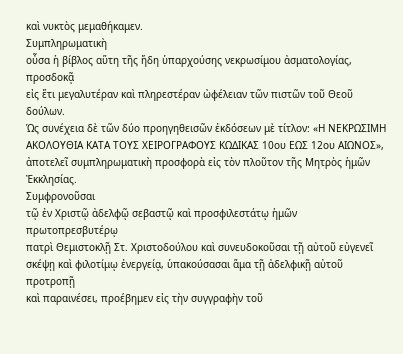καὶ νυκτὸς μεμαθήκαμεν.
Συμπληρωματικὴ
οὖσα ἡ βίβλος αὕτη τῆς ἥδη ὑπαρχούσης νεκρωσίμου ἀσματολογίας, προσδοκᾷ
εἰς ἕτι μεγαλυτέραν καὶ πληρεστέραν ὠφέλειαν τῶν πιστῶν τοῦ Θεοῦ
δούλων.
Ὡς συνέχεια δὲ τῶν δύο προηγηθεισῶν ἐκδόσεων μὲ τίτλον: «Η ΝΕΚΡΩΣΙΜΗ ΑΚΟΛΟΥΘΙΑ ΚΑΤΑ ΤΟΥΣ ΧΕΙΡΟΓΡΑΦΟΥΣ ΚΩΔΙΚΑΣ 10ου ΕΩΣ 12ου ΑΙΩΝΟΣ», ἀποτελεῖ συμπληρωματικὴ προσφορὰ εἰς τὸν πλοῦτον τῆς Μητρὸς ἡμῶν Ἐκκλησίας.
Συμφρονοῦσαι
τῷ ἐν Χριστῷ ἀδελφῷ σεβαστῷ καὶ προσφιλεστάτῳ ἡμῶν πρωτοπρεσβυτέρῳ
πατρὶ Θεμιστοκλῇ Στ. Χριστοδούλου καὶ συνευδοκοῦσαι τῇ αὐτοῦ εὐγενεῖ
σκέψῃ καὶ φιλοτίμῳ ἐνεργείᾳ, ὑπακούσασαι ἅμα τῇ ἀδελφικῇ αὐτοῦ προτροπῇ
καὶ παραινέσει, προέβημεν εἰς τὴν συγγραφὴν τοῦ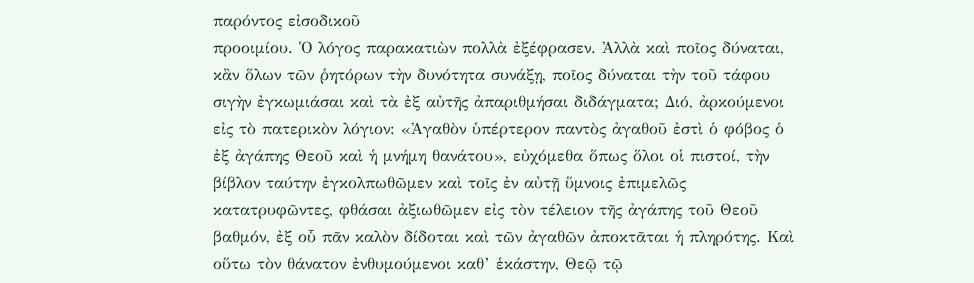παρόντος εἰσοδικοῦ
προοιμίου. Ὁ λόγος παρακατιὼν πολλὰ ἐξέφρασεν. Ἀλλὰ καὶ ποῖος δύναται,
κἂν ὅλων τῶν ῥητόρων τὴν δυνότητα συνάξῃ, ποῖος δύναται τὴν τοῦ τάφου
σιγὴν ἐγκωμιάσαι καὶ τὰ ἐξ αὐτῆς ἀπαριθμήσαι διδάγματα; Διό, ἀρκούμενοι
εἰς τὸ πατερικὸν λόγιον: «Ἀγαθὸν ὑπέρτερον παντὸς ἀγαθοῦ ἐστὶ ὁ φόβος ὁ
ἐξ ἀγάπης Θεοῦ καὶ ἡ μνήμη θανάτου», εὐχόμεθα ὅπως ὅλοι οἱ πιστοί, τὴν
βίβλον ταύτην ἐγκολπωθῶμεν καὶ τοῖς ἐν αὐτῇ ὕμνοις ἐπιμελῶς
κατατρυφῶντες, φθάσαι ἀξιωθῶμεν εἰς τὸν τέλειον τῆς ἀγάπης τοῦ Θεοῦ
βαθμόν, ἐξ οὗ πᾶν καλὸν δίδοται καὶ τῶν ἀγαθῶν ἀποκτᾶται ἡ πληρότης. Καὶ
οὕτω τὸν θάνατον ἐνθυμούμενοι καθ’ ἑκάστην, Θεῷ τῷ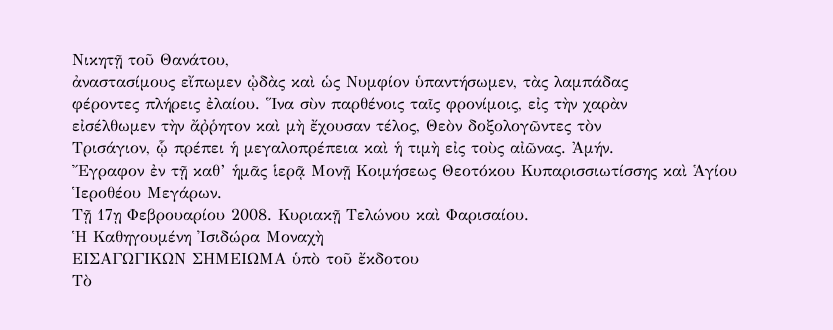Νικητῇ τοῦ Θανάτου,
ἀναστασίμους εἴπωμεν ᾠδὰς καὶ ὡς Νυμφίον ὑπαντήσωμεν, τὰς λαμπάδας
φέροντες πλήρεις ἐλαίου. Ἵνα σὺν παρθένοις ταῖς φρονίμοις, εἰς τὴν χαρὰν
εἰσέλθωμεν τὴν ἄῤῥητον καὶ μὴ ἔχουσαν τέλος, Θεὸν δοξολογῶντες τὸν
Τρισάγιον, ᾧ πρέπει ἡ μεγαλοπρέπεια καὶ ἡ τιμὴ εἰς τοὺς αἰῶνας. Ἀμήν.
Ἔγραφον ἐν τῇ καθ’ ἡμᾶς ἱερᾷ Μονῇ Κοιμήσεως Θεοτόκου Κυπαρισσιωτίσσης καὶ Ἁγίου Ἱεροθέου Μεγάρων.
Τῇ 17ῃ Φεβρουαρίου 2008. Κυριακῇ Τελώνου καὶ Φαρισαίου.
Ἡ Καθηγουμένη Ἰσιδώρα Μοναχὴ
ΕΙΣΑΓΩΓΙΚΩΝ ΣΗΜΕΙΩΜΑ ὑπὸ τοῦ ἔκδοτου
Τὸ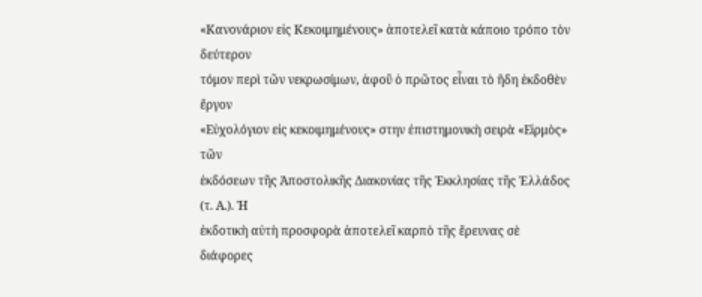«Κανονάριον εἰς Κεκοιμημένους» ἀποτελεῖ κατὰ κάποιο τρόπο τὸν δεύτερον
τόμον περὶ τῶν νεκρωσίμων, ἀφοῦ ὁ πρῶτος εἶναι τὸ ἤδη ἐκδοθὲν ἔργον
«Εὐχολόγιον εἰς κεκοιμημένους» στην ἐπιστημονικὴ σειρὰ «Εἱρμὸς» τῶν
ἐκδόσεων τῆς Ἀποστολικῆς Διακονίας τῆς Ἐκκλησίας τῆς Ἑλλάδος (τ. Α.). Ἡ
ἐκδοτικὴ αὐτὴ προσφορὰ ἀποτελεῖ καρπὸ τῆς ἔρευνας σὲ διάφορες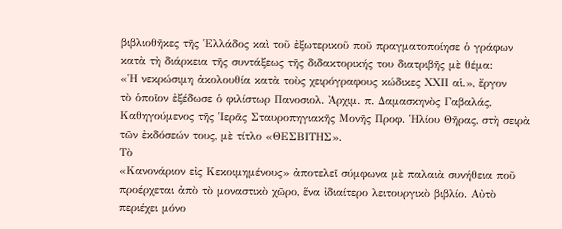βιβλιοθῆκες τῆς Ἑλλάδος καὶ τοῦ ἐξωτερικοῦ ποῦ πραγματοποίησε ὁ γράφων
κατὰ τὴ διάρκεια τῆς συντάξεως τῆς διδακτορικής του διατριβῆς μὲ θέμα:
«Ἡ νεκρώσιμη ἀκολουθία κατὰ τοὺς χειρόγραφους κώδικες ΧΧΙΙ αἱ.», ἔργον
τὸ ὁποῖον ἐξέδωσε ὁ φιλίστωρ Πανοσιολ. Ἀρχιμ. π. Δαμασκηνὸς Γαβαλάς,
Καθηγούμενος τῆς Ἱερᾶς Σταυροπηγιακῆς Μονῆς Προφ. Ἡλίου Θῆρας, στὴ σειρὰ
τῶν ἐκδόσεών τους, μὲ τίτλο «ΘΕΣΒΙΤΗΣ».
Τὸ
«Κανονάριον εἰς Κεκοιμημένους» ἀποτελεῖ σύμφωνα μὲ παλαιὰ συνήθεια ποῦ
προέρχεται ἀπὸ τὸ μοναστικὸ χῶρο, ἕνα ἰδιαίτερο λειτουργικὸ βιβλίο. Αὐτὸ
περιέχει μόνο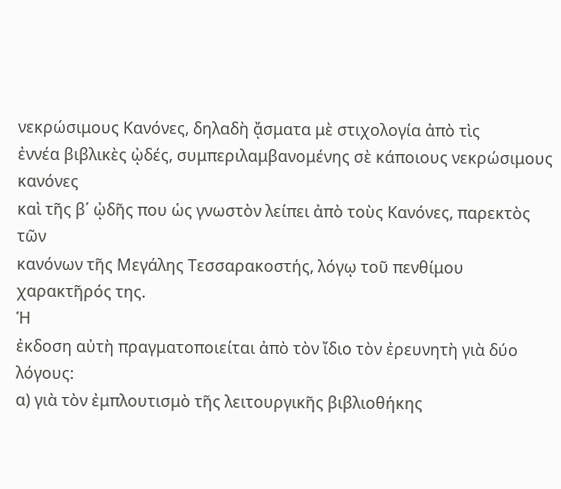νεκρώσιμους Κανόνες, δηλαδὴ ᾄσματα μὲ στιχολογία ἀπὸ τὶς
ἐννέα βιβλικὲς ᾠδές, συμπεριλαμβανομένης σὲ κάποιους νεκρώσιμους κανόνες
καὶ τῆς β΄ ᾠδῆς που ὡς γνωστὸν λείπει ἀπὸ τοὺς Κανόνες, παρεκτὸς τῶν
κανόνων τῆς Μεγάλης Τεσσαρακοστής, λόγῳ τοῦ πενθίμου χαρακτῆρός της.
Ἡ
ἐκδοση αὐτὴ πραγματοποιείται ἀπὸ τὸν ἴδιο τὸν ἐρευνητὴ γιὰ δύο λόγους:
α) γιὰ τὸν ἐμπλουτισμὸ τῆς λειτουργικῆς βιβλιοθήκης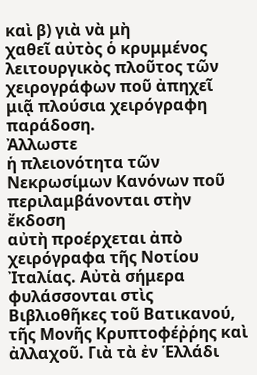καὶ β) γιὰ νὰ μὴ
χαθεῖ αὐτὸς ὁ κρυμμένος λειτουργικὸς πλοῦτος τῶν χειρογράφων ποῦ ἀπηχεῖ
μιᾷ πλούσια χειρόγραφη παράδοση.
Ἀλλωστε
ἡ πλειονότητα τῶν Νεκρωσίμων Κανόνων ποῦ περιλαμβάνονται στὴν ἔκδοση
αὐτὴ προέρχεται ἀπὸ χειρόγραφα τῆς Νοτίου Ἰταλίας. Αὐτὰ σήμερα
φυλάσσονται στὶς Βιβλιοθῆκες τοῦ Βατικανού, τῆς Μονῆς Κρυπτοφέῤῥης καὶ
ἀλλαχοῦ. Γιὰ τὰ ἐν Ἑλλάδι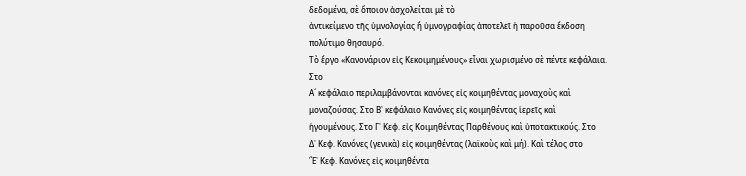δεδομένα, σὲ ὅποιον ἀσχολείται μὲ τὸ
ἀντικείμενο τῆς ὑμνολογίας ἤ ὑμνογραφίας ἀποτελεῖ ἡ παροῦσα ἔκδοση
πολύτιμο θησαυρό.
Τὸ ἔργο «Κανονάριον εἰς Κεκοιμημένους» εἶναι χωρισμένο σὲ πέντε κεφάλαια.
Στο
Α´ κεφάλαιο περιλαμβάνονται κανόνες εἰς κοιμηθέντας μοναχοὺς καὶ
μοναζούσας. Στο Β᾿ κεφάλαιο Κανόνες εἰς κοιμηθέντας ἱερεῖς καὶ
ἡγουμένους. Στο Γ᾿ Κεφ. εἰς Κοιμηθέντας Παρθένους καὶ ὑποτακτικούς. Στο
Δ᾿ Κεφ. Κανόνες (γενικὰ) εἰς κοιμηθέντας (λαϊκοὺς καὶ μή). Καὶ τέλος στο
Ἓ᾿ Κεφ. Κανόνες εἰς κοιμηθέντα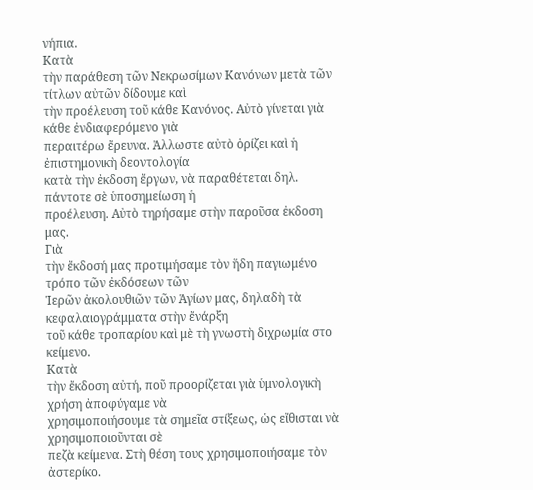νήπια.
Κατὰ
τὴν παράθεση τῶν Νεκρωσίμων Κανόνων μετὰ τῶν τίτλων αὐτῶν δίδουμε καὶ
τὴν προέλευση τοῦ κάθε Κανόνος. Αὐτὸ γίνεται γιὰ κάθε ἐνδιαφερόμενο γιὰ
περαιτέρω ἔρευνα. Ἀλλωστε αὐτὸ ὁρίζει καὶ ἡ ἐπιστημονικὴ δεοντολογία
κατὰ τὴν ἐκδοση ἔργων, νὰ παραθέτεται δηλ. πάντοτε σὲ ὑποσημείωση ἡ
προέλευση. Αὐτὸ τηρήσαμε στὴν παροῦσα ἐκδοση μας.
Γιὰ
τὴν ἔκδοσή μας προτιμήσαμε τὸν ἥδη παγιωμένο τρόπο τῶν ἐκδόσεων τῶν
Ἱερῶν ἀκολουθιῶν τῶν Ἁγίων μας, δηλαδὴ τὰ κεφαλαιογράμματα στὴν ἔνάρξη
τοῦ κάθε τροπαρίου καὶ μὲ τὴ γνωστὴ διχρωμία στο κείμενο.
Κατὰ
τὴν ἔκδοση αὐτή, ποῦ προορίζεται γιὰ ὑμνολογικὴ χρήση ἀποφύγαμε νὰ
χρησιμοποιήσουμε τὰ σημεῖα στίξεως, ὡς εἴθισται νὰ χρησιμοποιοῦνται σὲ
πεζὰ κείμενα. Στὴ θέση τους χρησιμοποιήσαμε τὸν ἀστερίκο.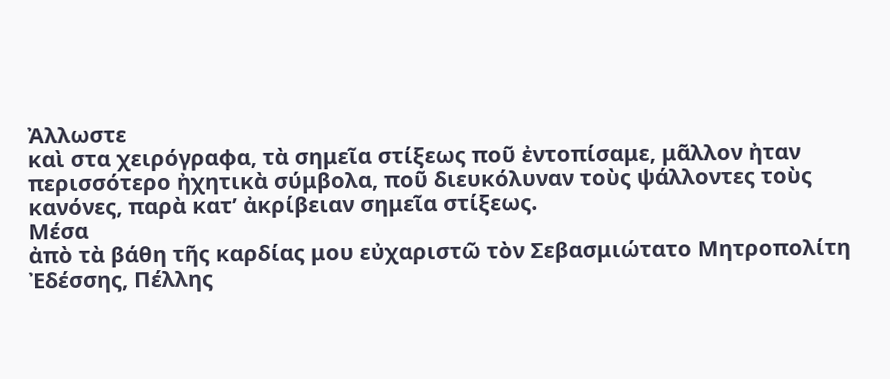Ἀλλωστε
καὶ στα χειρόγραφα, τὰ σημεῖα στίξεως ποῦ ἐντοπίσαμε, μᾶλλον ἠταν
περισσότερο ἠχητικὰ σύμβολα, ποῦ διευκόλυναν τοὺς ψάλλοντες τοὺς
κανόνες, παρὰ κατ’ ἀκρίβειαν σημεῖα στίξεως.
Μέσα
ἀπὸ τὰ βάθη τῆς καρδίας μου εὐχαριστῶ τὸν Σεβασμιώτατο Μητροπολίτη
Ἐδέσσης, Πέλλης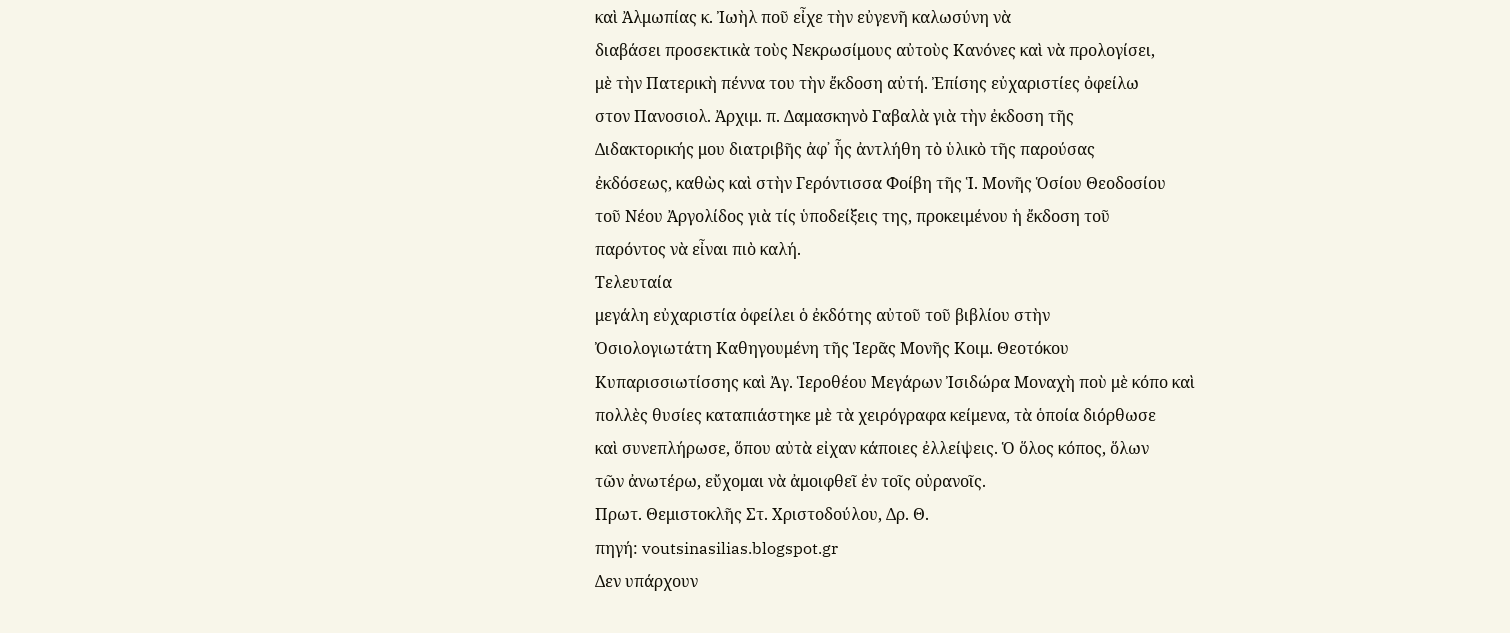καὶ Ἀλμωπίας κ. Ἰωὴλ ποῦ εἶχε τὴν εὐγενῆ καλωσύνη νὰ
διαβάσει προσεκτικὰ τοὺς Νεκρωσίμους αὐτοὺς Κανόνες καὶ νὰ προλογίσει,
μὲ τὴν Πατερικὴ πέννα του τὴν ἔκδοση αὐτή. Ἐπίσης εὐχαριστίες ὀφείλω
στον Πανοσιολ. Ἀρχιμ. π. Δαμασκηνὸ Γαβαλὰ γιὰ τὴν ἐκδοση τῆς
Διδακτορικής μου διατριβῆς ἀφ᾿ ἧς ἀντλήθη τὸ ὑλικὸ τῆς παρούσας
ἐκδόσεως, καθὼς καὶ στὴν Γερόντισσα Φοίβη τῆς Ἱ. Μονῆς Ὁσίου Θεοδοσίου
τοῦ Νέου Ἀργολίδος γιὰ τίς ὑποδείξεις της, προκειμένου ἡ ἔκδοση τοῦ
παρόντος νὰ εἶναι πιὸ καλή.
Τελευταία
μεγάλη εὐχαριστία ὀφείλει ὁ ἐκδότης αὐτοῦ τοῦ βιβλίου στὴν
Ὀσιολογιωτάτη Καθηγουμένη τῆς Ἱερᾶς Μονῆς Κοιμ. Θεοτόκου
Κυπαρισσιωτίσσης καὶ Ἀγ. Ἱεροθέου Μεγάρων Ἰσιδώρα Μοναχὴ ποὺ μὲ κόπο καὶ
πολλὲς θυσίες καταπιάστηκε μὲ τὰ χειρόγραφα κείμενα, τὰ ὁποία διόρθωσε
καὶ συνεπλήρωσε, ὅπου αὐτὰ εἰχαν κάποιες ἐλλείψεις. Ὁ ὅλος κόπος, ὅλων
τῶν ἀνωτέρω, εὔχομαι νὰ ἀμοιφθεῖ ἐν τοῖς οὐρανοῖς.
Πρωτ. Θεμιστοκλῆς Στ. Χριστοδούλου, Δρ. Θ.
πηγή: voutsinasilias.blogspot.gr
Δεν υπάρχουν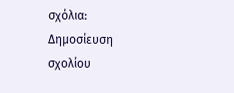σχόλια:
Δημοσίευση σχολίου